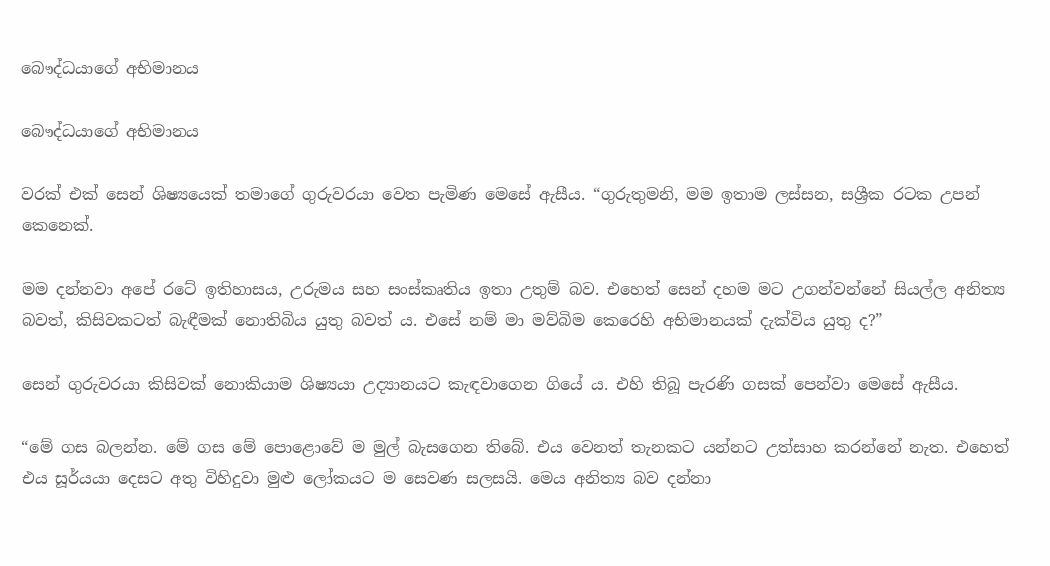බෞද්ධයාගේ අභිමානය

බෞද්ධයාගේ අභිමානය

වරක් එක් සෙන් ශිෂ්‍යයෙක් තමාගේ ගුරුවරයා වෙත පැමිණ මෙසේ ඇසීය. “ගුරුතුමනි, මම ඉතාම ලස්සන, සශ්‍රීක රටක උපන් කෙනෙක්.

මම දන්නවා අපේ රටේ ඉතිහාසය, උරුමය සහ සංස්කෘතිය ඉතා උතුම් බව. එහෙත් සෙන් දහම මට උගන්වන්නේ සියල්ල අනිත්‍ය බවත්, කිසිවකටත් බැඳීමක් නොතිබිය යුතු බවත් ය. එසේ නම් මා මව්බිම කෙරෙහි අභිමානයක් දැක්විය යුතු ද?”

සෙන් ගුරුවරයා කිසිවක් නොකියාම ශිෂ්‍යයා උද්‍යානයට කැඳවාගෙන ගියේ ය. එහි තිබූ පැරණි ගසක් පෙන්වා මෙසේ ඇසීය.

“මේ ගස බලන්න. මේ ගස මේ පොළොවේ ම මුල් බැසගෙන තිබේ. එය වෙනත් තැනකට යන්නට උත්සාහ කරන්නේ නැත. එහෙත් එය සූර්යයා දෙසට අතු විහිදුවා මුළු ලෝකයට ම සෙවණ සලසයි. මෙය අනිත්‍ය බව දන්නා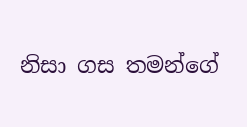නිසා ගස තමන්ගේ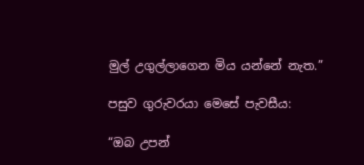මුල් උගුල්ලාගෙන මිය යන්නේ නැත.”

පසුව ගුරුවරයා මෙසේ පැවසීය:

“ඔබ උපන්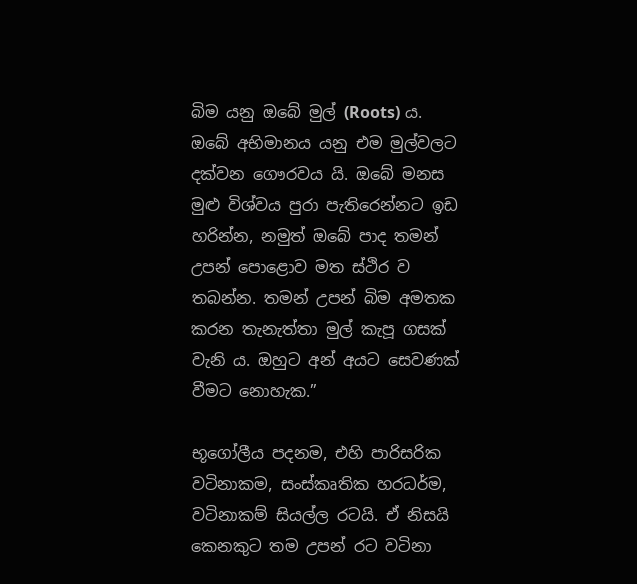බිම යනු ඔබේ මුල් (Roots) ය. ඔබේ අභිමානය යනු එම මුල්වලට දක්වන ගෞරවය යි. ඔබේ මනස මුළු විශ්වය පුරා පැතිරෙන්නට ඉඩ හරින්න, නමුත් ඔබේ පාද තමන් උපන් පොළොව මත ස්ථිර ව තබන්න. තමන් උපන් බිම අමතක කරන තැනැත්තා මුල් කැපූ ගසක් වැනි ය. ඔහුට අන් අයට සෙවණක් වීමට නොහැක.”

භූගෝලීය පදනම, එහි පාරිසරික වටිනාකම, සංස්කෘතික හරධර්ම, වටිනාකම් සියල්ල රටයි. ඒ නිසයි කෙනකුට තම උපන් රට වටිනා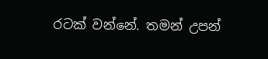රටක් වන්නේ. තමන් උපන්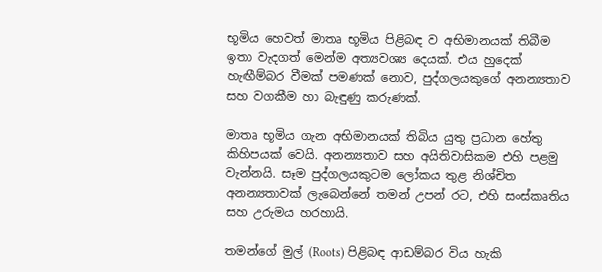භූමිය හෙවත් මාතෘ භූමිය පිළිබඳ ව අභිමානයක් තිබීම ඉතා වැදගත් මෙන්ම අත්‍යවශ්‍ය දෙයක්. එය හුදෙක් හැඟීම්බර වීමක් පමණක් නොව, පුද්ගලයකුගේ අනන්‍යතාව සහ වගකීම හා බැඳුණු කරුණක්.

මාතෘ භූමිය ගැන අභිමානයක් තිබිය යුතු ප්‍රධාන හේතු කිහිපයක් වෙයි. අනන්‍යතාව සහ අයිතිවාසිකම එහි පළමු වැන්නයි. සෑම පුද්ගලයකුටම ලෝකය තුළ නිශ්චිත අනන්‍යතාවක් ලැබෙන්නේ තමන් උපන් රට, එහි සංස්කෘතිය සහ උරුමය හරහායි.

තමන්ගේ මුල් (Roots) පිළිබඳ ආඩම්බර විය හැකි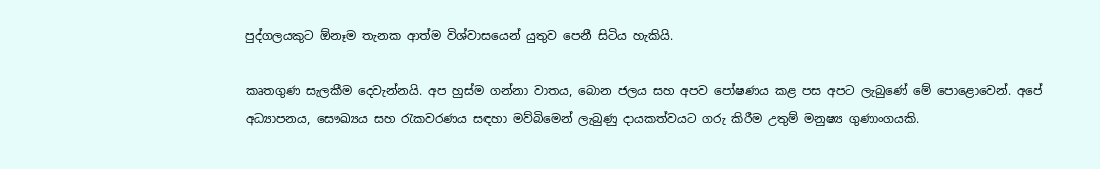පුද්ගලයකුට ඕනෑම තැනක ආත්ම විශ්වාසයෙන් යුතුව පෙනී සිටිය හැකියි.

කෘතගුණ සැලකීම දෙවැන්නයි. අප හුස්ම ගන්නා වාතය, බොන ජලය සහ අපව පෝෂණය කළ පස අපට ලැබුණේ මේ පොළොවෙන්. අපේ අධ්‍යාපනය, සෞඛ්‍යය සහ රැකවරණය සඳහා මව්බිමෙන් ලැබුණු දායකත්වයට ගරු කිරීම උතුම් මනුෂ්‍ය ගුණාංගයකි.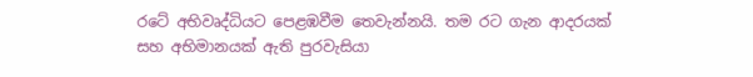රටේ අභිවෘද්ධියට පෙළඹවීම තෙවැන්නයි. තම රට ගැන ආදරයක් සහ අභිමානයක් ඇති පුරවැසියා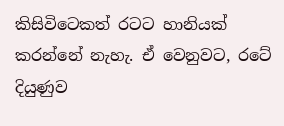කිසිවිටෙකත් රටට හානියක් කරන්නේ නැහැ. ඒ වෙනුවට, රටේ දියුණුව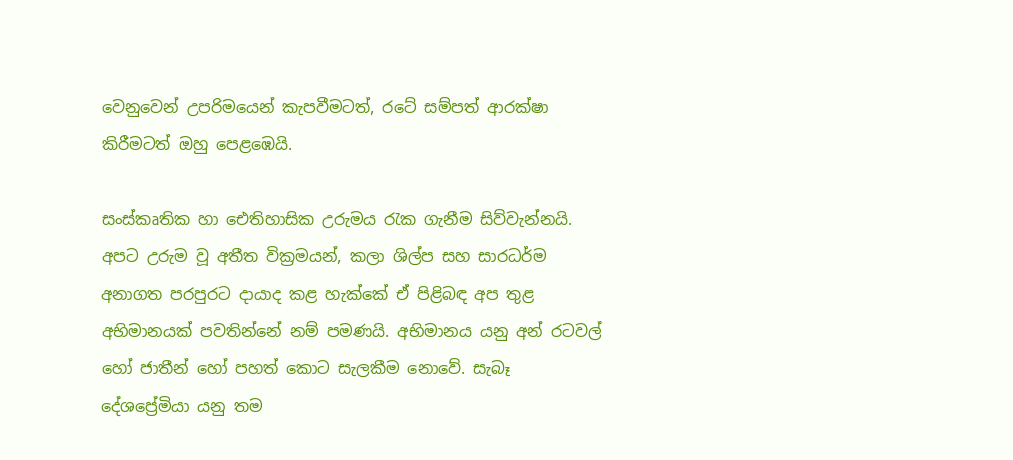වෙනුවෙන් උපරිමයෙන් කැපවීමටත්, රටේ සම්පත් ආරක්ෂා කිරීමටත් ඔහු පෙළඹෙයි.

සංස්කෘතික හා ඓතිහාසික උරුමය රැක ගැනීම සිව්වැන්නයි. අපට උරුම වූ අතීත වික්‍රමයන්, කලා ශිල්ප සහ සාරධර්ම අනාගත පරපුරට දායාද කළ හැක්කේ ඒ පිළිබඳ අප තුළ අභිමානයක් පවතින්නේ නම් පමණයි. අභිමානය යනු අන් රටවල් හෝ ජාතීන් හෝ පහත් කොට සැලකීම නොවේ. සැබෑ දේශප්‍රේමියා යනු තම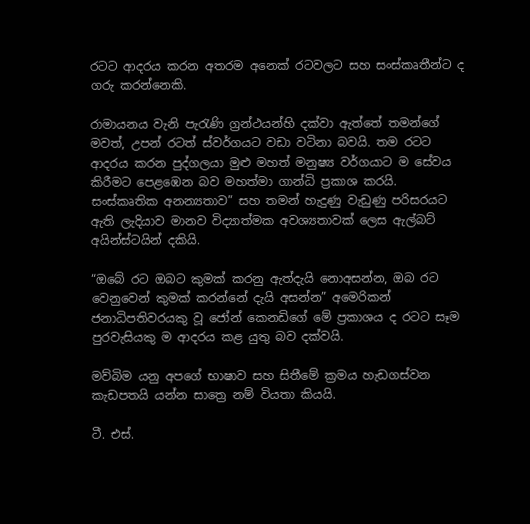රටට ආදරය කරන අතරම අනෙක් රටවලට සහ සංස්කෘතීන්ට ද ගරු කරන්නෙකි.

රාමායනය වැනි පැරැණි ග්‍රන්ථයන්හි දක්වා ඇත්තේ තමන්ගේ මවත්, උපන් රටත් ස්වර්ගයට වඩා වටිනා බවයි. තම රටට ආදරය කරන පුද්ගලයා මුළු මහත් මනුෂ්‍ය වර්ගයාට ම සේවය කිරීමට පෙළඹෙන බව මහත්මා ගාන්ධි ප්‍රකාශ කරයි. සංස්කෘතික අනන්‍යතාව” සහ තමන් හැදුණු වැඩුණු පරිසරයට ඇති ලැදියාව මානව විද්‍යාත්මක අවශ්‍යතාවක් ලෙස ඇල්බට් අයින්ස්ටයින් දකියි.

“ඔබේ රට ඔබට කුමක් කරනු ඇත්දැයි නොඅසන්න, ඔබ රට වෙනුවෙන් කුමක් කරන්නේ දැයි අසන්න” අමෙරිකන් ජනාධිපතිවරයකු වූ ජෝන් කෙනඩිගේ මේ ප්‍රකාශය ද රටට සෑම පුරවැසියකු ම ආදරය කළ යුතු බව දක්වයි.

මව්බිම යනු අපගේ භාෂාව සහ සිතීමේ ක්‍රමය හැඩගස්වන කැඩපතයි යන්න සාත්‍රෙ නම් වියතා කියයි.

ටී. එස්.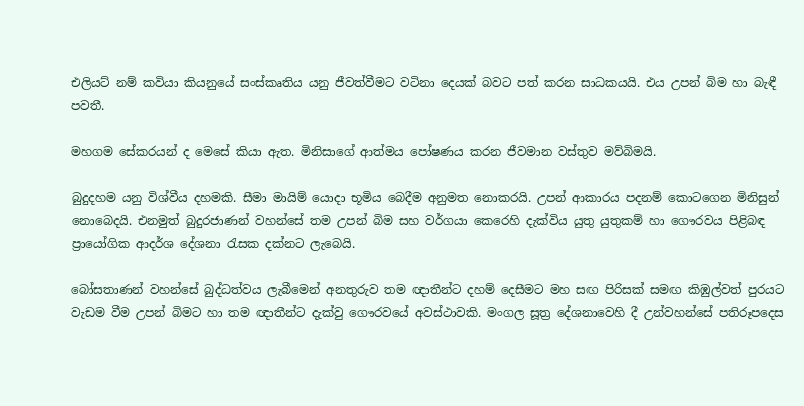එලියට් නම් කවියා කියනුයේ සංස්කෘතිය යනු ජීවත්වීමට වටිනා දෙයක් බවට පත් කරන සාධකයයි. එය උපන් බිම හා බැඳී පවතී.

මහගම සේකරයන් ද මෙසේ කියා ඇත. මිනිසාගේ ආත්මය පෝෂණය කරන ජීවමාන වස්තුව මව්බිමයි.

බුදුදහම යනු විශ්වීය දහමකි. සීමා මායිම් යොදා භූමිය බෙදීම අනුමත නොකරයි. උපන් ආකාරය පදනම් කොටගෙන මිනිසුන් නොබෙදයි. එනමුත් බුදුරජාණන් වහන්සේ තම උපන් බිම සහ වර්ගයා කෙරෙහි දැක්විය යුතු යුතුකම් හා ගෞරවය පිළිබඳ ප්‍රායෝගික ආදර්ශ දේශනා රැසක දක්නට ලැබෙයි.

බෝසතාණන් වහන්සේ බුද්ධත්වය ලැබීමෙන් අනතුරුව තම ඥාතීන්ට දහම් දෙසීමට මහ සඟ පිරිසක් සමඟ කිඹුල්වත් පුරයට වැඩම වීම උපන් බිමට හා තම ඥාතීන්ට දැක්වු ගෞරවයේ අවස්ථාවකි. මංගල සූත්‍ර දේශනාවෙහි දී උන්වහන්සේ පතිරූපදෙස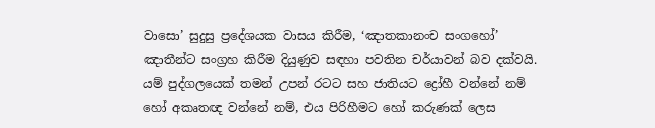වාසො’ සුදුසු ප්‍රදේශයක වාසය කිරීම, ‘ඤාතකානංච සංගහෝ’ ඤාතීන්ට සංග්‍රහ කිරීම දියුණුව සඳහා පවතින චර්යාවන් බව දක්වයි. යම් පුද්ගලයෙක් තමන් උපන් රටට සහ ජාතියට ද්‍රෝහී වන්නේ නම් හෝ අකෘතඥ වන්නේ නම්, එය පිරිහීමට හෝ කරුණක් ලෙස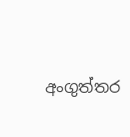අංගුත්තර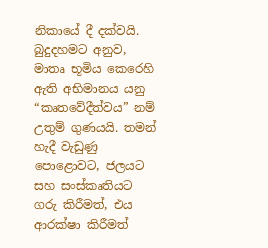නිකායේ දී දක්වයි. බුදුදහමට අනුව, මාතෘ භූමිය කෙරෙහි ඇති අභිමානය යනු “කෘතවේදීත්වය” නම් උතුම් ගුණයයි. තමන් හැදී වැඩුණු පොළොවට, ජලයට සහ සංස්කෘතියට ගරු කිරීමත්, එය ආරක්ෂා කිරීමත්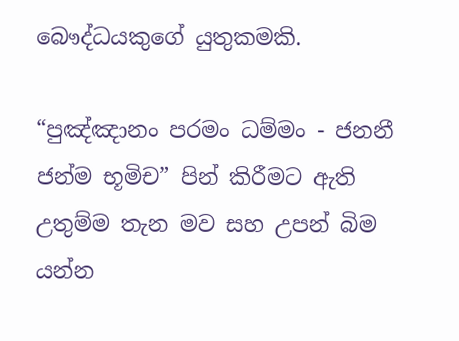බෞද්ධයකුගේ යුතුකමකි.

“පුඤ්ඤානං පරමං ධම්මං - ජනනී ජන්ම භූමිච” පින් කිරීමට ඇති උතුම්ම තැන මව සහ උපන් බිම යන්න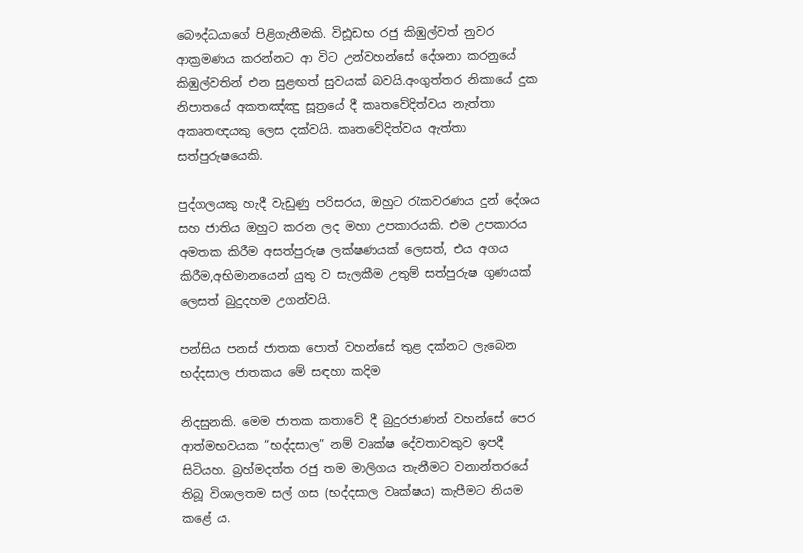බෞද්ධයාගේ පිළිගැනීමකි. විඪූඩභ රජු කිඹුල්වත් නුවර ආක්‍රමණය කරන්නට ආ විට උන්වහන්සේ දේශනා කරනුයේ කිඹුල්වතින් එන සුළඟත් සුවයක් බවයි.අංගුත්තර නිකායේ දුක නිපාතයේ අකතඤ්ඤු සූත්‍රයේ දී කෘතවේදිත්වය නැත්තා අකෘතඥයකු ලෙස දක්වයි. කෘතවේදිත්වය ඇත්තා සත්පුරුෂයෙකි.

පුද්ගලයකු හැදී වැඩුණු පරිසරය, ඔහුට රැකවරණය දුන් දේශය සහ ජාතිය ඔහුට කරන ලද මහා උපකාරයකි. එම උපකාරය අමතක කිරීම අසත්පුරුෂ ලක්ෂණයක් ලෙසත්, එය අගය කිරීම,අභිමානයෙන් යුතු ව සැලකීම උතුම් සත්පුරුෂ ගුණයක් ලෙසත් බුදුදහම උගන්වයි.

පන්සිය පනස් ජාතක පොත් වහන්සේ තුළ දක්නට ලැබෙන භද්දසාල ජාතකය මේ සඳහා කදිම

නිදසුනකි. මෙම ජාතක කතාවේ දී බුදුරජාණන් වහන්සේ පෙර ආත්මභවයක “භද්දසාල” නම් වෘක්ෂ දේවතාවකුව ඉපදී සිටියහ. බ්‍රහ්මදත්ත රජු තම මාලිගය තැනීමට වනාන්තරයේ තිබූ විශාලතම සල් ගස (භද්දසාල වෘක්ෂය) කැපීමට නියම කළේ ය.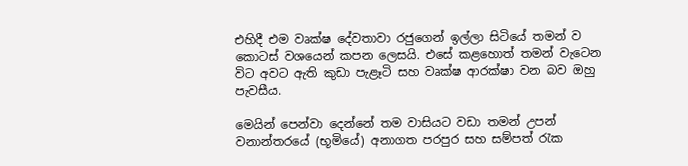එහිදී එම වෘක්ෂ දේවතාවා රජුගෙන් ඉල්ලා සිටියේ තමන් ව කොටස් වශයෙන් කපන ලෙසයි. එසේ කළහොත් තමන් වැටෙන විට අවට ඇති කුඩා පැළෑටි සහ වෘක්ෂ ආරක්ෂා වන බව ඔහු පැවසීය.

මෙයින් පෙන්වා දෙන්නේ තම වාසියට වඩා තමන් උපන් වනාන්තරයේ (භූමියේ) අනාගත පරපුර සහ සම්පත් රැක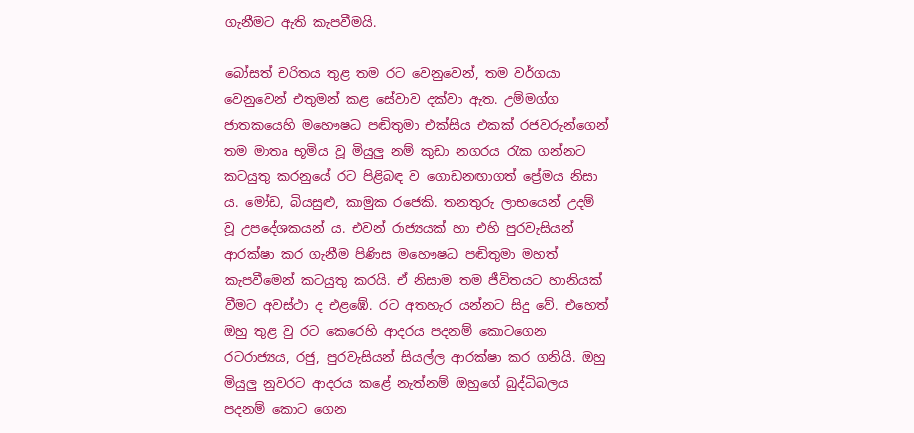ගැනීමට ඇති කැපවීමයි.

බෝසත් චරිතය තුළ තම රට වෙනුවෙන්, තම වර්ගයා වෙනුවෙන් එතුමන් කළ සේවාව දක්වා ඇත. උම්මග්ග ජාතකයෙහි මහෞෂධ පඬිතුමා එක්සිය එකක් රජවරුන්ගෙන් තම මාතෘ භූමිය වූ මියුලු නම් කුඩා නගරය රැක ගන්නට කටයුතු කරනුයේ රට පිළිබඳ ව ගොඩනඟාගත් ප්‍රේමය නිසා ය. මෝඩ, බියසුළු, කාමුක රජෙකි. තනතුරු ලාභයෙන් උදම් වූ උපදේශකයන් ය. එවන් රාජ්‍යයක් හා එහි පුරවැසියන් ආරක්ෂා කර ගැනීම පිණිස මහෞෂධ පඬිතුමා මහත් කැපවීමෙන් කටයුතු කරයි. ඒ නිසාම තම ජීවිතයට හානියක් වීමට අවස්ථා ද එළඹේ. රට අතහැර යන්නට සිදු වේ. එහෙත් ඔහු තුළ වු රට කෙරෙහි ආදරය පදනම් කොටගෙන රටරාජ්‍යය, රජු, පුරවැසියන් සියල්ල ආරක්ෂා කර ගනියි. ඔහු මියුලු නුවරට ආදරය කළේ නැත්නම් ඔහුගේ බුද්ධිබලය පදනම් කොට ගෙන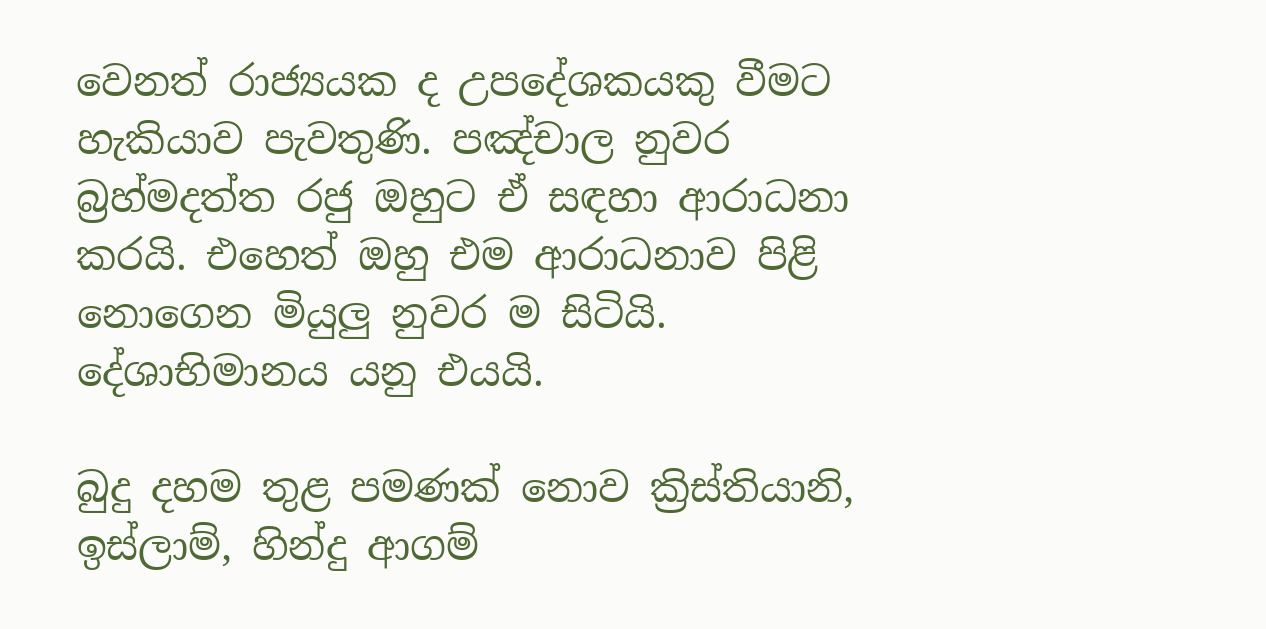වෙනත් රාජ්‍යයක ද උපදේශකයකු වීමට හැකියාව පැවතුණි. පඤ්චාල නුවර බ්‍රහ්මදත්ත රජු ඔහුට ඒ සඳහා ආරාධනා කරයි. එහෙත් ඔහු එම ආරාධනාව පිළි නොගෙන මියුලු නුවර ම සිටියි. දේශාභිමානය යනු එයයි.

බුදු දහම තුළ පමණක් නොව ක්‍රිස්තියානි, ඉස්ලාම්, හින්දු ආගම්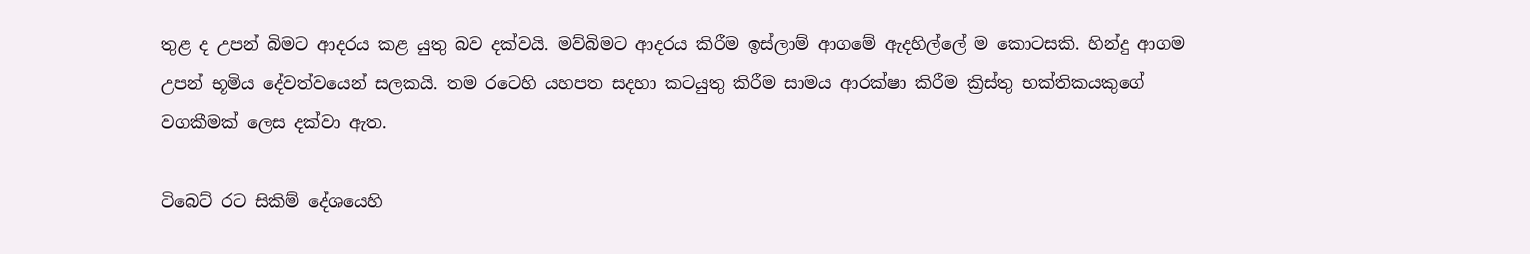තුළ ද උපන් බිමට ආදරය කළ යුතු බව දක්වයි. මව්බිමට ආදරය කිරීම ඉස්ලාම් ආගමේ ඇදහිල්ලේ ම කොටසකි. හින්දු ආගම උපන් භූමිය දේවත්වයෙන් සලකයි. තම රටෙහි යහපත සදහා කටයුතු කිරීම සාමය ආරක්ෂා කිරීම ක්‍රිස්තු භක්තිකයකුගේ වගකීමක් ලෙස දක්වා ඇත.

ටිබෙට් රට සිකිම් දේශයෙහි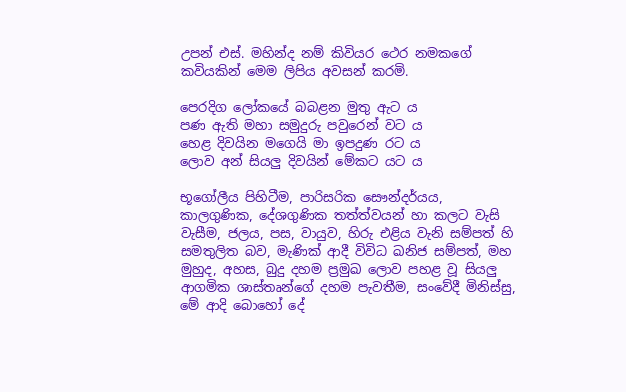උපන් එස්. මහින්ද නම් කිවියර ථෙර නමකගේ කවියකින් මෙම ලිපිය අවසන් කරමි.

පෙරදිග ලෝකයේ බබළන මුතු ඇට ය
පණ ඇති මහා සමුදුරු පවුරෙන් වට ය
හෙළ දිවයින මගෙයි මා ඉපදුණ රට ය
ලොව අන් සියලු දිවයින් මේකට යට ය

භූගෝලීය පිහිටීම, පාරිසරික සෞන්දර්යය, කාලගුණික, දේශගුණික තත්ත්වයන් හා කලට වැසි වැසීම, ජලය, පස, වායුව, හිරු එළිය වැනි සම්පත් හි සමතුලිත බව, මැණික් ආදී විවිධ ඛනිජ සම්පත්, මහ මුහුද, අහස, බුදු දහම ප්‍රමුඛ ලොව පහළ වූ සියලු ආගමික ශාස්තෘන්ගේ දහම පැවතීම, සංවේදී මිනිස්සු, මේ ආදි බොහෝ දේ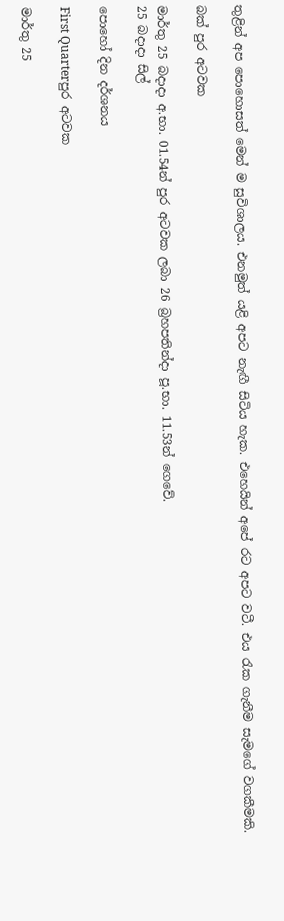තුළින් අප පොහොසත් මෙන් ම සුවිශාලය. එනමුත් යළි අපට නැඟී සිටිය හැක. එහෙයින් අපේ රට අපට වටී. එය රැක ගැනීම සැමගේ වගකීමකි.

බක් පුර අටවක

මාර්තු 25 බදාදා අ.භා. 01.54න් පුර අටවක ලබා 26 බ්‍රහපතින්දා පූ.භා. 11.53න් ගෙවේ.
25 බදාදා සිල්

පොහෝ දින දර්ශනය

First Quarterපුර අටවක

මාර්තු 25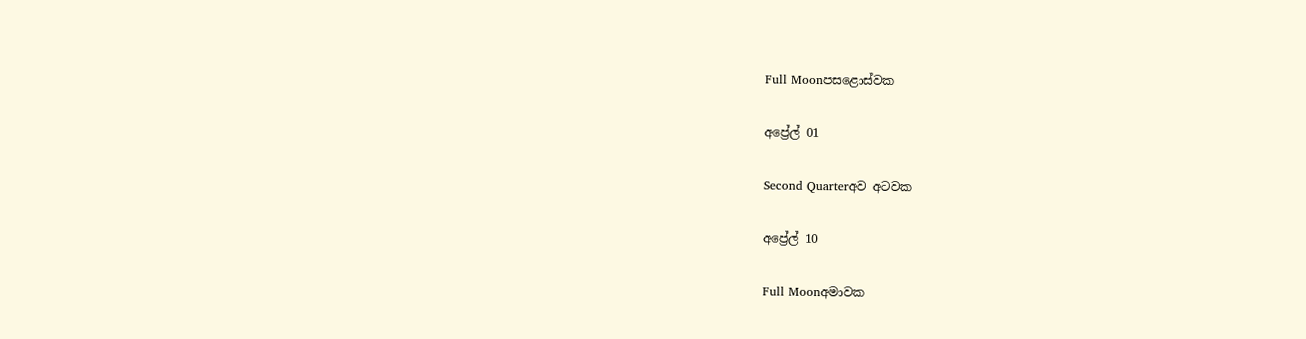Full Moonපසළොස්වක

අප්‍රේල් 01

Second Quarterඅව අටවක

අප්‍රේල් 10

Full Moonඅමාවක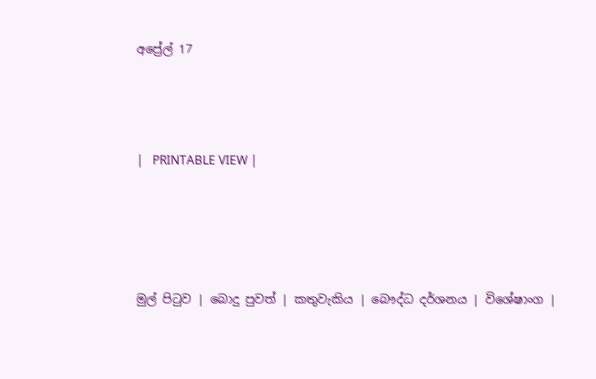අප්‍රේල් 17



|   PRINTABLE VIEW |




මුල් පිටුව | බොදු පුවත් | කතුවැකිය | බෞද්ධ දර්ශනය | විශේෂාංග |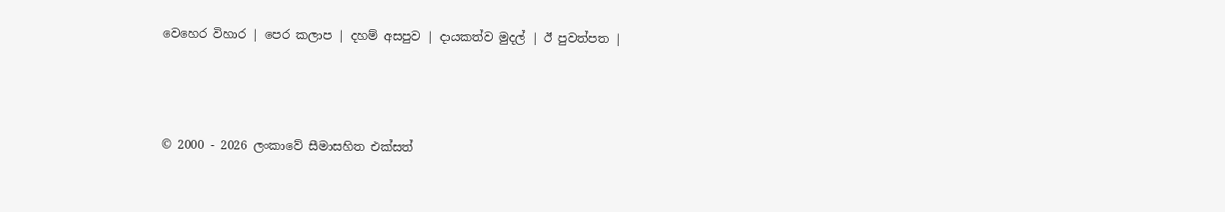වෙහෙර විහාර | පෙර කලාප | දහම් අසපුව | දායකත්ව මුදල් | ඊ පුවත්පත |



© 2000 - 2026 ලංකාවේ සීමාසහිත එක්සත්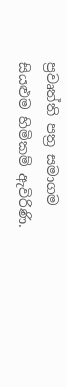ප්‍රවෘත්ති පත්‍ර සමාගම
සියළුම හිමිකම් ඇවිරිණි.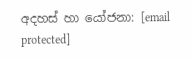අදහස් හා යෝජනා: [email protected]